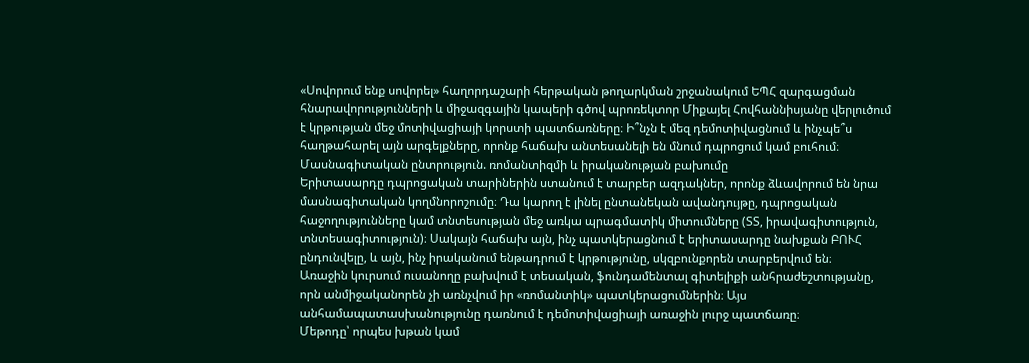«Սովորում ենք սովորել» հաղորդաշարի հերթական թողարկման շրջանակում ԵՊՀ զարգացման հնարավորությունների և միջազգային կապերի գծով պրոռեկտոր Միքայել Հովհաննիսյանը վերլուծում է կրթության մեջ մոտիվացիայի կորստի պատճառները։ Ի՞նչն է մեզ դեմոտիվացնում և ինչպե՞ս հաղթահարել այն արգելքները, որոնք հաճախ անտեսանելի են մնում դպրոցում կամ բուհում։
Մասնագիտական ընտրություն. ռոմանտիզմի և իրականության բախումը
Երիտասարդը դպրոցական տարիներին ստանում է տարբեր ազդակներ, որոնք ձևավորում են նրա մասնագիտական կողմնորոշումը։ Դա կարող է լինել ընտանեկան ավանդույթը, դպրոցական հաջողությունները կամ տնտեսության մեջ առկա պրագմատիկ միտումները (ՏՏ, իրավագիտություն, տնտեսագիտություն)։ Սակայն հաճախ այն, ինչ պատկերացնում է երիտասարդը նախքան ԲՈՒՀ ընդունվելը, և այն, ինչ իրականում ենթադրում է կրթությունը, սկզբունքորեն տարբերվում են։
Առաջին կուրսում ուսանողը բախվում է տեսական, ֆունդամենտալ գիտելիքի անհրաժեշտությանը, որն անմիջականորեն չի առնչվում իր «ռոմանտիկ» պատկերացումներին։ Այս անհամապատասխանությունը դառնում է դեմոտիվացիայի առաջին լուրջ պատճառը։
Մեթոդը՝ որպես խթան կամ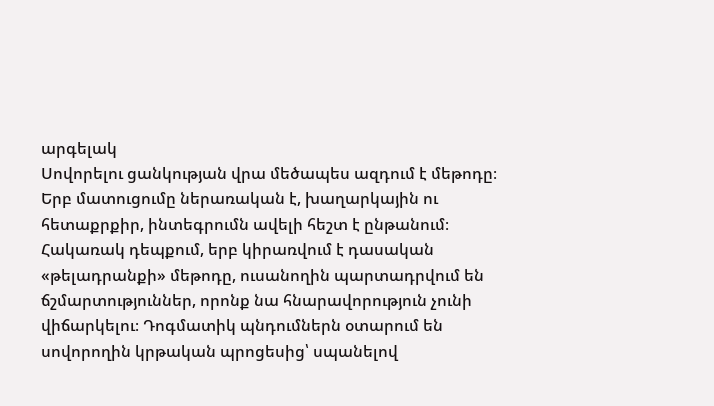արգելակ
Սովորելու ցանկության վրա մեծապես ազդում է մեթոդը։ Երբ մատուցումը ներառական է, խաղարկային ու հետաքրքիր, ինտեգրումն ավելի հեշտ է ընթանում։ Հակառակ դեպքում, երբ կիրառվում է դասական «թելադրանքի» մեթոդը, ուսանողին պարտադրվում են ճշմարտություններ, որոնք նա հնարավորություն չունի վիճարկելու։ Դոգմատիկ պնդումներն օտարում են սովորողին կրթական պրոցեսից՝ սպանելով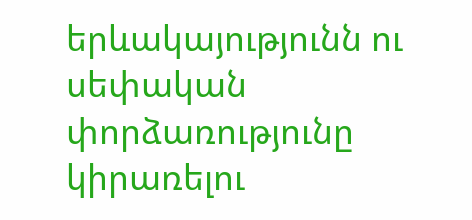երևակայությունն ու սեփական փորձառությունը կիրառելու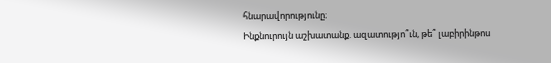հնարավորությունը։
Ինքնուրույն աշխատանք. ազատությո՞ւն, թե՞ լաբիրինթոս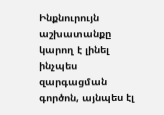Ինքնուրույն աշխատանքը կարող է լինել ինչպես զարգացման գործոն, այնպես էլ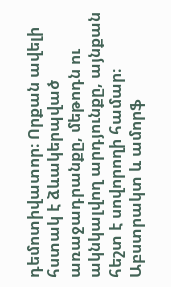դեմոտիվատոր։ Որքան ավելի հստակ է ձևակերպված առաջադրանքը, մեթոդն ու ակնկալվող արդյունքը, այնքան հեշտ է սովորողի համար։ Աբստրակտ և ամորֆ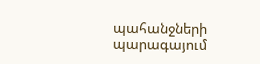պահանջների պարագայում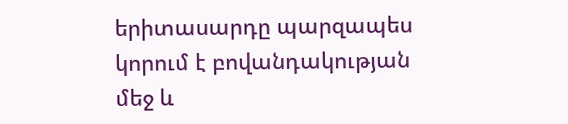երիտասարդը պարզապես կորում է բովանդակության մեջ և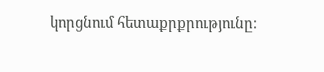կորցնում հետաքրքրությունը։